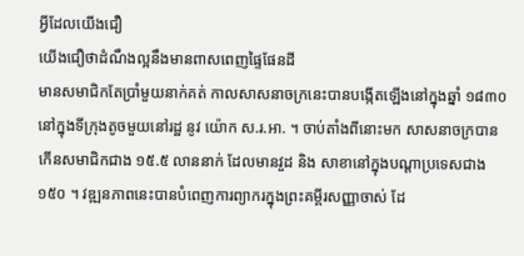អ្វីដែលយើងជឿ
យើងជឿថាដំណឹងល្អនឹងមានពាសពេញផ្ទៃផែនដី
មានសមាជិកតែប្រាំមួយនាក់គត់ កាលសាសនាចក្រនេះបានបង្កើតឡើងនៅក្នុងឆ្នាំ ១៨៣០ នៅក្នុងទីក្រុងតូចមួយនៅរដ្ឋ នូវ យ៉ោក ស.រ.អា. ។ ចាប់តាំងពីនោះមក សាសនាចក្របានកើនសមាជិកជាង ១៥.៥ លាននាក់ ដែលមានវួដ និង សាខានៅក្នុងបណ្ដាប្រទេសជាង ១៥០ ។ វឌ្ឍនភាពនេះបានបំពេញការព្យាករក្នុងព្រះគម្ពីរសញ្ញាចាស់ ដែ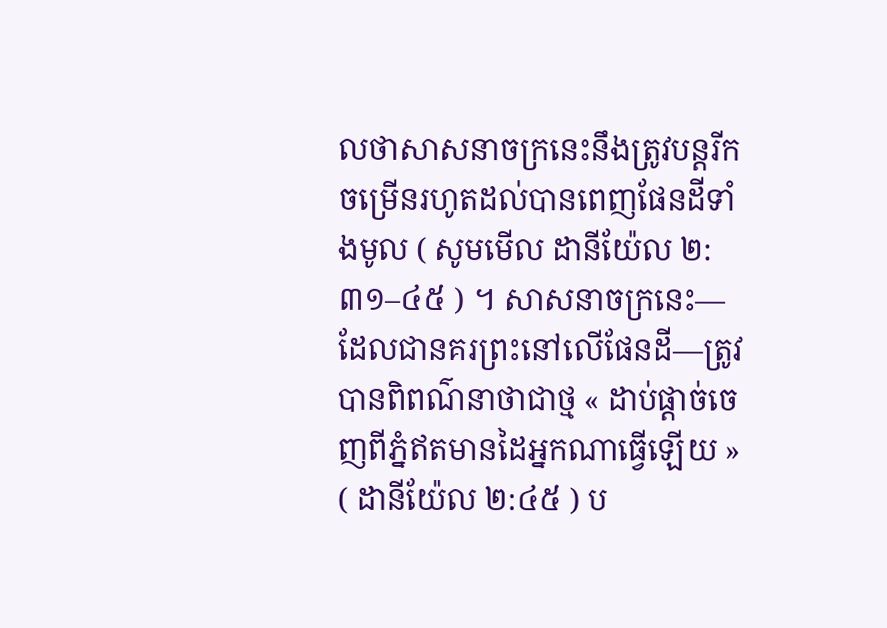លថាសាសនាចក្រនេះនឹងត្រូវបន្តរីកចម្រើនរហូតដល់បានពេញផែនដីទាំងមូល ( សូមមើល ដានីយ៉ែល ២:៣១–៤៥ ) ។ សាសនាចក្រនេះ—ដែលជានគរព្រះនៅលើផែនដី—ត្រូវបានពិពណ៌នាថាជាថ្ម « ដាប់ផ្តាច់ចេញពីភ្នំឥតមានដៃអ្នកណាធ្វើឡើយ » ( ដានីយ៉ែល ២:៤៥ ) ប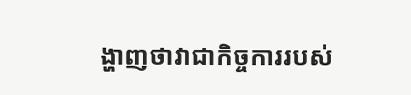ង្ហាញថាវាជាកិច្ចការរបស់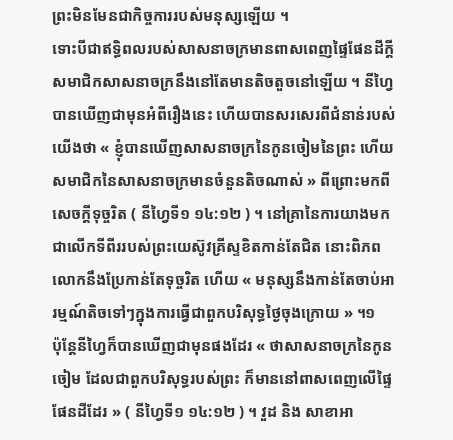ព្រះមិនមែនជាកិច្ចការរបស់មនុស្សឡើយ ។
ទោះបីជាឥទ្ធិពលរបស់សាសនាចក្រមានពាសពេញផ្ទៃផែនដីក្តី សមាជិកសាសនាចក្រនឹងនៅតែមានតិចតួចនៅឡើយ ។ នីហ្វៃបានឃើញជាមុនអំពីរឿងនេះ ហើយបានសរសេរពីជំនាន់របស់យើងថា « ខ្ញុំបានឃើញសាសនាចក្រនៃកូនចៀមនៃព្រះ ហើយសមាជិកនៃសាសនាចក្រមានចំនួនតិចណាស់ » ពីព្រោះមកពីសេចក្ដីទុច្ចរិត ( នីហ្វៃទី១ ១៤:១២ ) ។ នៅគ្រានៃការយាងមកជាលើកទីពីររបស់ព្រះយេស៊ូវគ្រីស្ទខិតកាន់តែជិត នោះពិភពលោកនឹងប្រែកាន់តែទុច្ចរិត ហើយ « មនុស្សនឹងកាន់តែចាប់អារម្មណ៍តិចទៅៗក្នុងការធ្វើជាពួកបរិសុទ្ធថ្ងៃចុងក្រោយ » ។១
ប៉ុន្តែនីហ្វៃក៏បានឃើញជាមុនផងដែរ « ថាសាសនាចក្រនៃកូនចៀម ដែលជាពួកបរិសុទ្ធរបស់ព្រះ ក៏មាននៅពាសពេញលើផ្ទៃផែនដីដែរ » ( នីហ្វៃទី១ ១៤:១២ ) ។ វួដ និង សាខាអា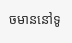ចមាននៅទូ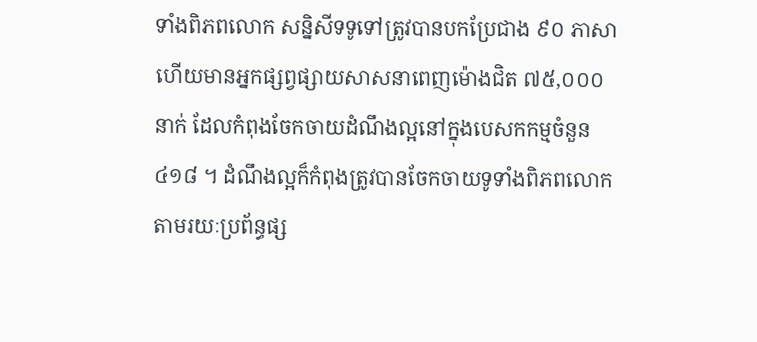ទាំងពិភពលោក សន្និសីទទូទៅត្រូវបានបកប្រែជាង ៩០ ភាសា ហើយមានអ្នកផ្សព្វផ្សាយសាសនាពេញម៉ោងជិត ៧៥,០០០ នាក់ ដែលកំពុងចែកចាយដំណឹងល្អនៅក្នុងបេសកកម្មចំនួន ៤១៨ ។ ដំណឹងល្អក៏កំពុងត្រូវបានចែកចាយទូទាំងពិភពលោកតាមរយៈប្រព័ន្ធផ្ស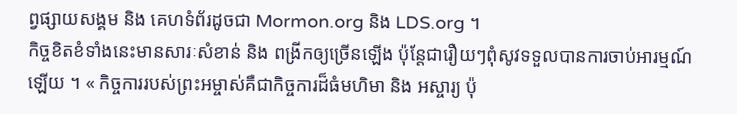ព្វផ្សាយសង្គម និង គេហទំព័រដូចជា Mormon.org និង LDS.org ។
កិច្ចខិតខំទាំងនេះមានសារៈសំខាន់ និង ពង្រីកឲ្យច្រើនឡើង ប៉ុន្តែជារឿយៗពុំសូវទទួលបានការចាប់អារម្មណ៍ឡើយ ។ « កិច្ចការរបស់ព្រះអម្ចាស់គឺជាកិច្ចការដ៏ធំមហិមា និង អស្ចារ្យ ប៉ុ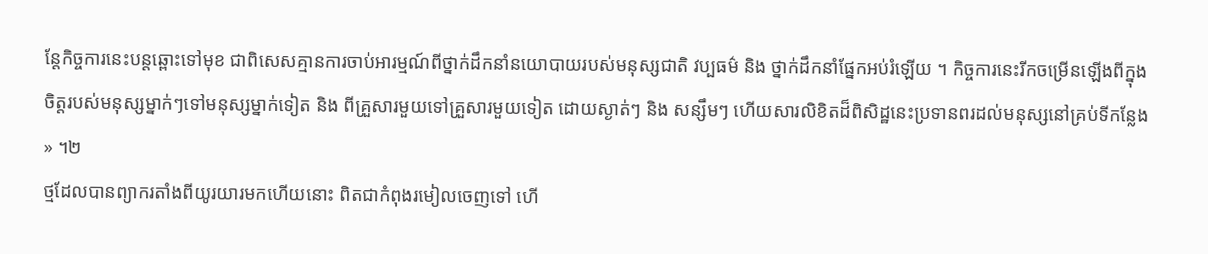ន្តែកិច្ចការនេះបន្តឆ្ពោះទៅមុខ ជាពិសេសគ្មានការចាប់អារម្មណ៍ពីថ្នាក់ដឹកនាំនយោបាយរបស់មនុស្សជាតិ វប្បធម៌ និង ថ្នាក់ដឹកនាំផ្នែកអប់រំឡើយ ។ កិច្ចការនេះរីកចម្រើនឡើងពីក្នុងចិត្តរបស់មនុស្សម្នាក់ៗទៅមនុស្សម្នាក់ទៀត និង ពីគ្រួសារមួយទៅគ្រួសារមួយទៀត ដោយស្ងាត់ៗ និង សន្សឹមៗ ហើយសារលិខិតដ៏ពិសិដ្ឋនេះប្រទានពរដល់មនុស្សនៅគ្រប់ទីកន្លែង » ។២
ថ្មដែលបានព្យាករតាំងពីយូរយារមកហើយនោះ ពិតជាកំពុងរមៀលចេញទៅ ហើ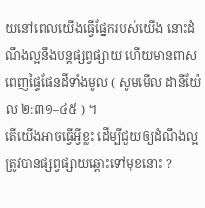យនៅពេលយើងធ្វើផ្នែករបស់យើង នោះដំណឹងល្អនឹងបន្តផ្សព្វផ្សាយ ហើយមានពាសពេញផ្ទៃផែនដីទាំងមូល ( សូមមើល ដានីយ៉ែល ២:៣១–៤៥ ) ។
តើយើងអាចធ្វើអ្វីខ្លះ ដើម្បីជួយឲ្យដំណឹងល្អត្រូវបានផ្សព្វផ្សាយឆ្ពោះទៅមុខនោះ ?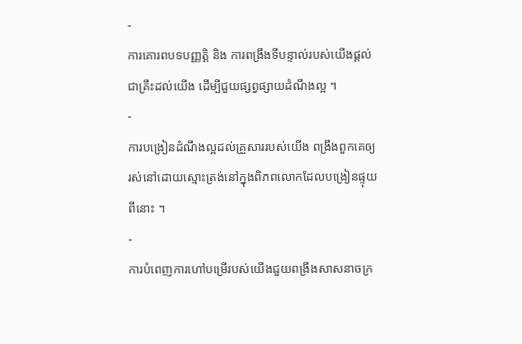-
ការគោរពបទបញ្ញត្តិ និង ការពង្រឹងទីបន្ទាល់របស់យើងផ្តល់ជាគ្រឹះដល់យើង ដើម្បីជួយផ្សព្វផ្សាយដំណឹងល្អ ។
-
ការបង្រៀនដំណឹងល្អដល់គ្រួសាររបស់យើង ពង្រឹងពួកគេឲ្យរស់នៅដោយស្មោះត្រង់នៅក្នុងពិភពលោកដែលបង្រៀនផ្ទុយពីនោះ ។
-
ការបំពេញការហៅបម្រើរបស់យើងជួយពង្រឹងសាសនាចក្រ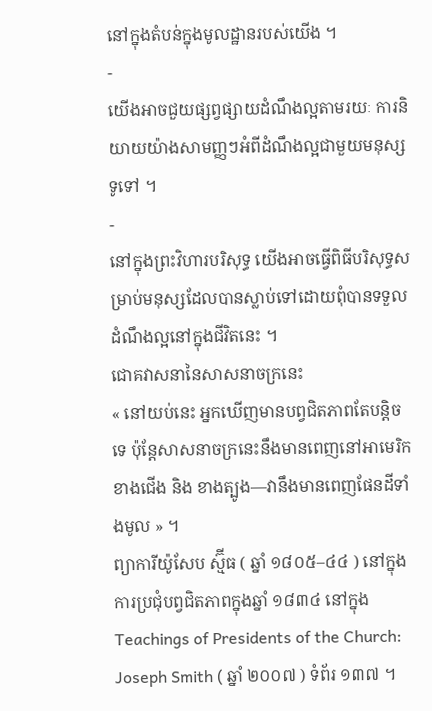នៅក្នុងតំបន់ក្នុងមូលដ្ឋានរបស់យើង ។
-
យើងអាចជួយផ្សព្វផ្សាយដំណឹងល្អតាមរយៈ ការនិយាយយ៉ាងសាមញ្ញៗអំពីដំណឹងល្អជាមួយមនុស្សទូទៅ ។
-
នៅក្នុងព្រះវិហារបរិសុទ្ធ យើងអាចធ្វើពិធីបរិសុទ្ធសម្រាប់មនុស្សដែលបានស្លាប់ទៅដោយពុំបានទទួលដំណឹងល្អនៅក្នុងជីវិតនេះ ។
ជោគវាសនានៃសាសនាចក្រនេះ
« នៅយប់នេះ អ្នកឃើញមានបព្វជិតភាពតែបន្ដិចទេ ប៉ុន្តែសាសនាចក្រនេះនឹងមានពេញនៅអាមេរិកខាងជើង និង ខាងត្បូង—វានឹងមានពេញផែនដីទាំងមូល » ។
ព្យាការីយ៉ូសែប ស្ម៊ីធ ( ឆ្នាំ ១៨០៥–៤៤ ) នៅក្នុងការប្រជុំបព្វជិតភាពក្នុងឆ្នាំ ១៨៣៤ នៅក្នុង Teachings of Presidents of the Church: Joseph Smith ( ឆ្នាំ ២០០៧ ) ទំព័រ ១៣៧ ។